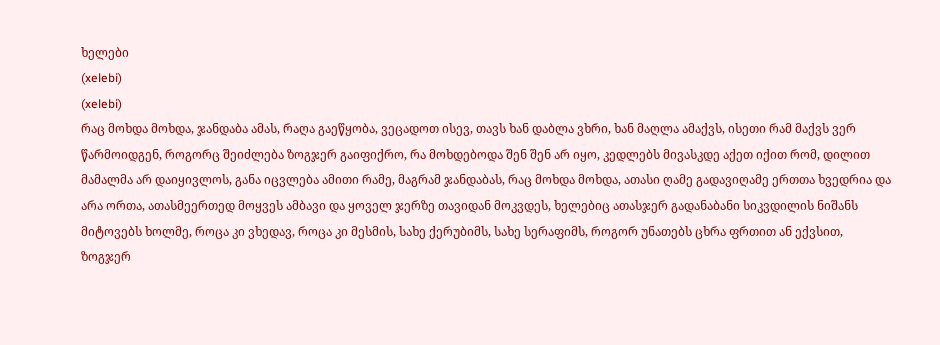ხელები
(xelebi)
(xelebi)
რაც მოხდა მოხდა, ჯანდაბა ამას, რაღა გაეწყობა, ვეცადოთ ისევ, თავს ხან დაბლა ვხრი, ხან მაღლა ამაქვს, ისეთი რამ მაქვს ვერ წარმოიდგენ, როგორც შეიძლება ზოგჯერ გაიფიქრო, რა მოხდებოდა შენ შენ არ იყო, კედლებს მივასკდე აქეთ იქით რომ, დილით მამალმა არ დაიყივლოს, განა იცვლება ამითი რამე, მაგრამ ჯანდაბას, რაც მოხდა მოხდა, ათასი ღამე გადავიღამე ერთთა ხვედრია და არა ორთა, ათასმეერთედ მოყვეს ამბავი და ყოველ ჯერზე თავიდან მოკვდეს, ხელებიც ათასჯერ გადანაბანი სიკვდილის ნიშანს მიტოვებს ხოლმე, როცა კი ვხედავ, როცა კი მესმის, სახე ქერუბიმს, სახე სერაფიმს, როგორ უნათებს ცხრა ფრთით ან ექვსით, ზოგჯერ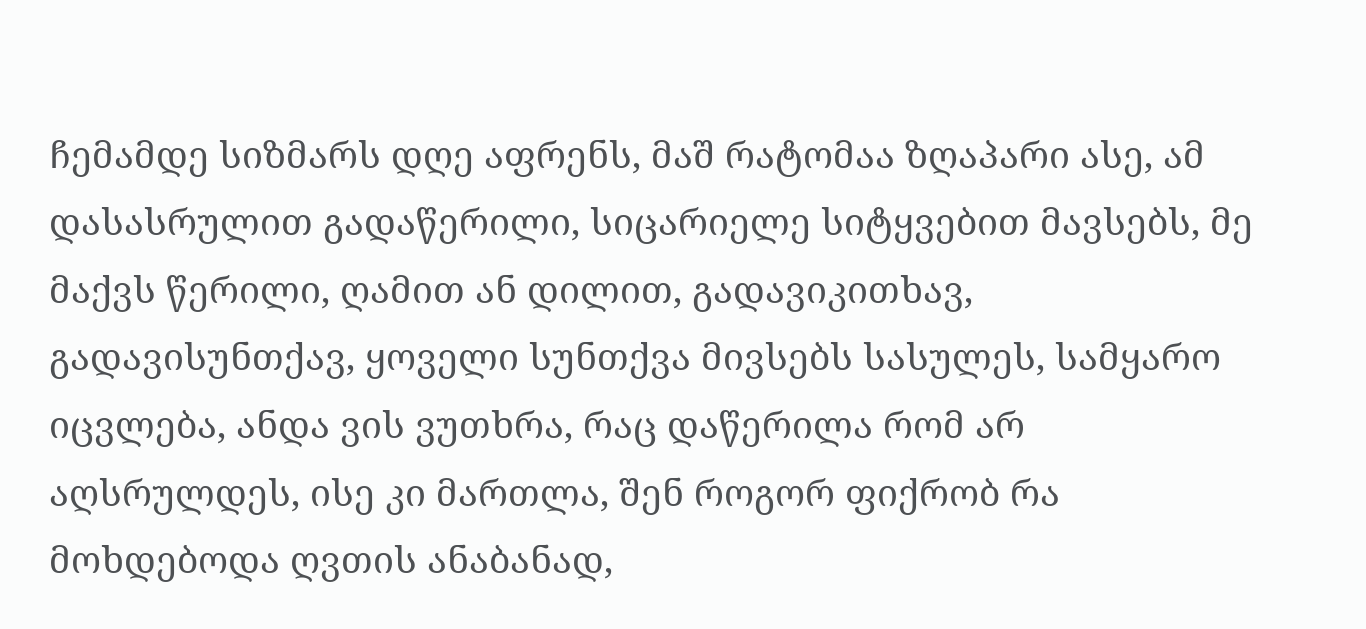ჩემამდე სიზმარს დღე აფრენს, მაშ რატომაა ზღაპარი ასე, ამ დასასრულით გადაწერილი, სიცარიელე სიტყვებით მავსებს, მე მაქვს წერილი, ღამით ან დილით, გადავიკითხავ, გადავისუნთქავ, ყოველი სუნთქვა მივსებს სასულეს, სამყარო იცვლება, ანდა ვის ვუთხრა, რაც დაწერილა რომ არ აღსრულდეს, ისე კი მართლა, შენ როგორ ფიქრობ რა მოხდებოდა ღვთის ანაბანად,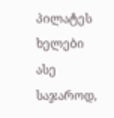პილატეს ხელები ასე საჯაროდ,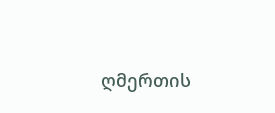ღმერთის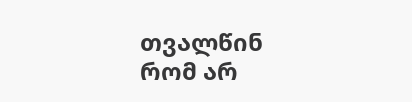თვალწინ რომ არ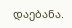დაებანა.